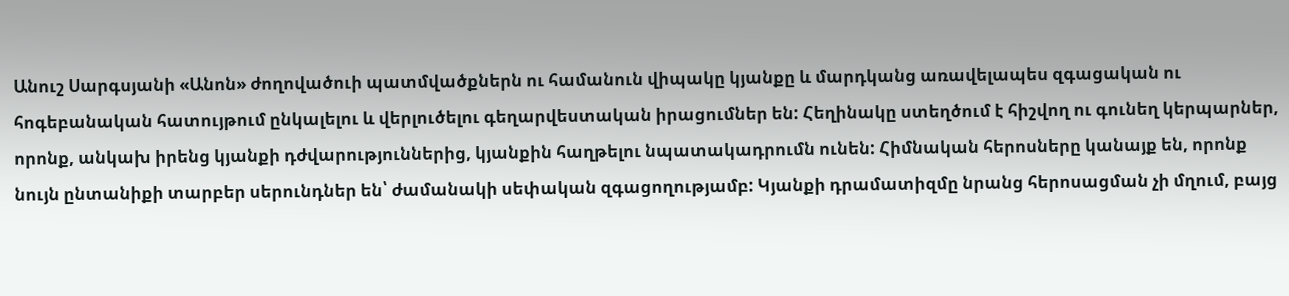Անուշ Սարգսյանի «Անոն» ժողովածուի պատմվածքներն ու համանուն վիպակը կյանքը և մարդկանց առավելապես զգացական ու հոգեբանական հատույթում ընկալելու և վերլուծելու գեղարվեստական իրացումներ են: Հեղինակը ստեղծում է հիշվող ու գունեղ կերպարներ, որոնք, անկախ իրենց կյանքի դժվարություններից, կյանքին հաղթելու նպատակադրումն ունեն: Հիմնական հերոսները կանայք են, որոնք նույն ընտանիքի տարբեր սերունդներ են՝ ժամանակի սեփական զգացողությամբ: Կյանքի դրամատիզմը նրանց հերոսացման չի մղում, բայց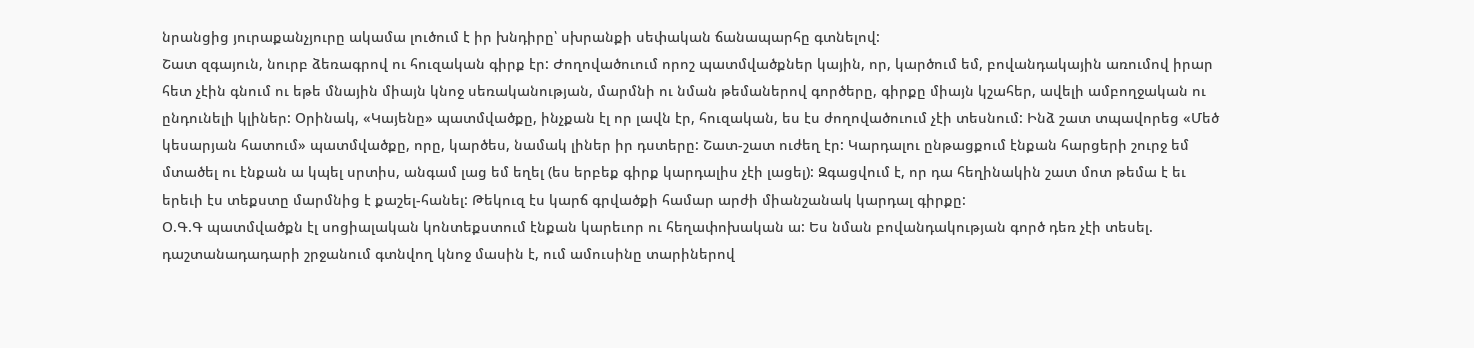նրանցից յուրաքանչյուրը ակամա լուծում է իր խնդիրը՝ սխրանքի սեփական ճանապարհը գտնելով:
Շատ զգայուն, նուրբ ձեռագրով ու հուզական գիրք էր: Ժողովածուում որոշ պատմվածքներ կային, որ, կարծում եմ, բովանդակային առումով իրար հետ չէին գնում ու եթե մնային միայն կնոջ սեռականության, մարմնի ու նման թեմաներով գործերը, գիրքը միայն կշահեր, ավելի ամբողջական ու ընդունելի կլիներ: Օրինակ, «Կայենը» պատմվածքը, ինչքան էլ որ լավն էր, հուզական, ես էս ժողովածուում չէի տեսնում: Ինձ շատ տպավորեց «Մեծ կեսարյան հատում» պատմվածքը, որը, կարծես, նամակ լիներ իր դստերը: Շատ-շատ ուժեղ էր: Կարդալու ընթացքում էնքան հարցերի շուրջ եմ մտածել ու էնքան ա կպել սրտիս, անգամ լաց եմ եղել (ես երբեք գիրք կարդալիս չէի լացել): Զգացվում է, որ դա հեղինակին շատ մոտ թեմա է եւ երեւի էս տեքստը մարմնից է քաշել-հանել: Թեկուզ էս կարճ գրվածքի համար արժի միանշանակ կարդալ գիրքը:
Օ.Գ.Գ պատմվածքն էլ սոցիալական կոնտեքստում էնքան կարեւոր ու հեղափոխական ա: Ես նման բովանդակության գործ դեռ չէի տեսել. դաշտանադադարի շրջանում գտնվող կնոջ մասին է, ում ամուսինը տարիներով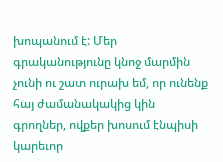խոպանում է: Մեր գրականությունը կնոջ մարմին չունի ու շատ ուրախ եմ, որ ունենք հայ ժամանակակից կին գրողներ, ովքեր խոսում էնպիսի կարեւոր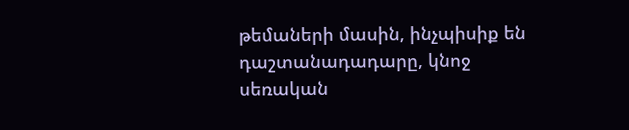թեմաների մասին, ինչպիսիք են դաշտանադադարը, կնոջ սեռական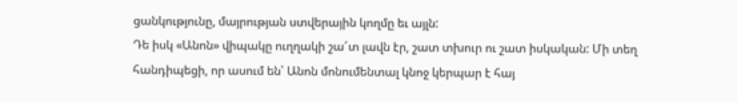ցանկությունը, մայրության ստվերային կողմը եւ այլն:
Դե իսկ «Անոն» վիպակը ուղղակի շա՜տ լավն էր, շատ տխուր ու շատ իսկական: Մի տեղ հանդիպեցի, որ ասում են՝ Անոն մոնումենտալ կնոջ կերպար է հայ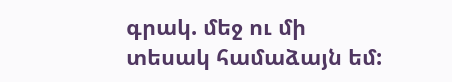գրակ. մեջ ու մի տեսակ համաձայն եմ: